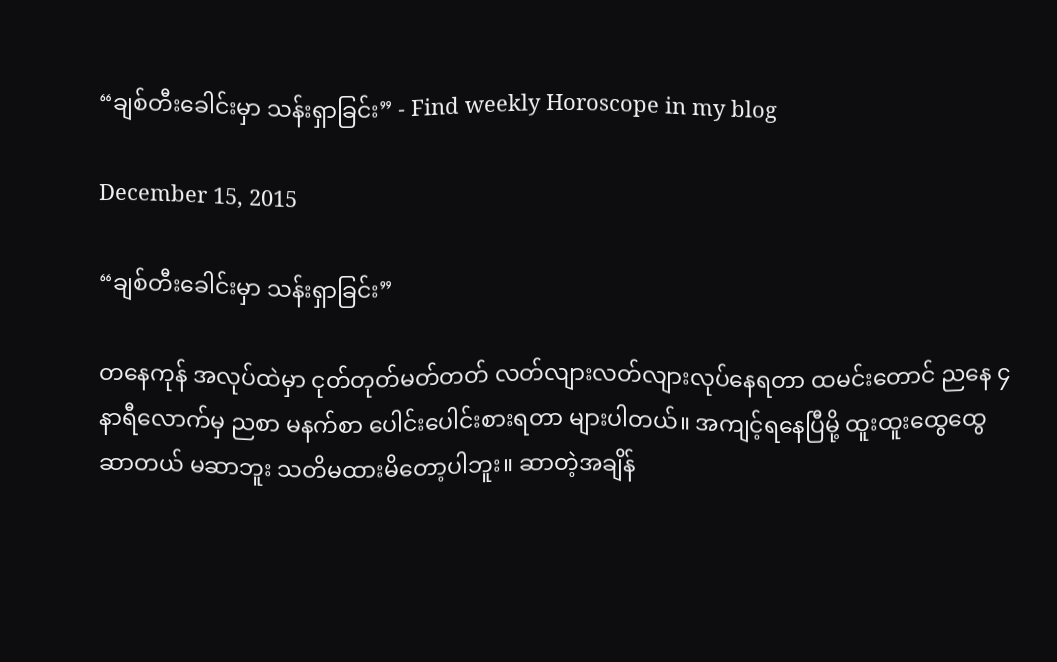“ချစ်တီးခေါင်းမှာ သန်းရှာခြင်း” - Find weekly Horoscope in my blog

December 15, 2015

“ချစ်တီးခေါင်းမှာ သန်းရှာခြင်း”

တနေကုန် အလုပ်ထဲမှာ ငုတ်တုတ်မတ်တတ် လတ်လျားလတ်လျားလုပ်နေရတာ ထမင်းတောင် ညနေ ၄ နာရီလောက်မှ ညစာ မနက်စာ ပေါင်းပေါင်းစားရတာ များပါတယ်။ အကျင့်ရနေပြီမို့ ထူးထူးထွေထွေ ဆာတယ် မဆာဘူး သတိမထားမိတော့ပါဘူး။ ဆာတဲ့အချိန်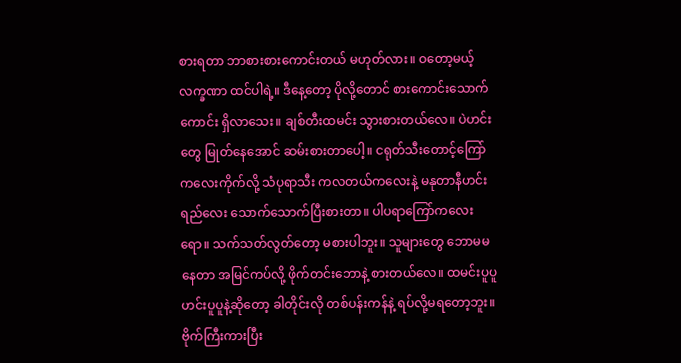စားရတာ ဘာစားစားကောင်းတယ် မဟုတ်လား။ ဝတော့မယ့် လက္ခဏာ ထင်ပါရဲ့။ ဒီနေ့တော့ ပိုလို့တောင် စားကောင်းသောက်ကောင်း ရှိလာသေး။ ချစ်တီးထမင်း သွားစားတယ်လေ။ ပဲဟင်းတွေ မြုတ်နေအောင် ဆမ်းစားတာပေါ့။ ငရုတ်သီးတောင့်ကြော်ကလေးကိုက်လို့ သံပုရာသီး ကလတယ်ကလေးနဲ့ မနုတာနီဟင်းရည်လေး သောက်သောက်ပြီးစားတာ။ ပါပရာကြော်ကလေးရော။ သက်သတ်လွတ်တော့ မစားပါဘူး။ သူများတွေ ဘောမမနေတာ အမြင်ကပ်လို့ ဖိုက်တင်းဘောနဲ့ စားတယ်လေ။ ထမင်းပူပူ ဟင်းပူပူနဲ့ဆိုတော့ ခါတိုင်းလို တစ်ပန်းကန်နဲ့ ရပ်လို့မရတော့ဘူး။ ဗိုက်ကြီးကားပြီး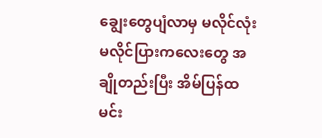ချွေးတွေပျံလာမှ မလိုင်လုံးမလိုင်ပြားကလေးတွေ အချိုတည်းပြီး အိမ်ပြန်ထမင်း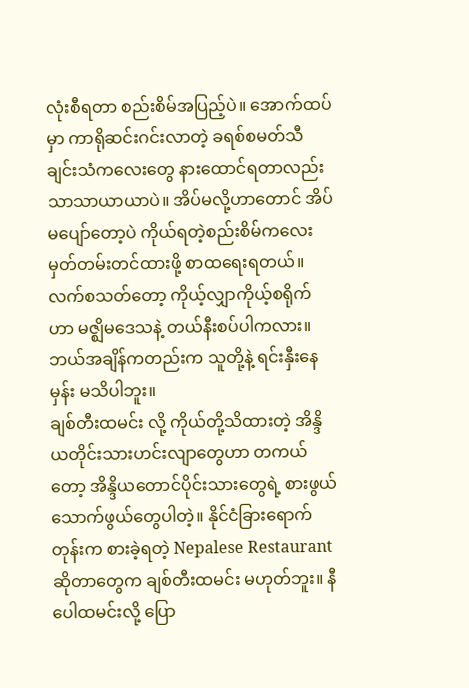လုံးစီရတာ စည်းစိမ်အပြည့်ပဲ။ အောက်ထပ်မှာ ကာရိုဆင်းဂင်းလာတဲ့ ခရစ်စမတ်သီချင်းသံကလေးတွေ နားထောင်ရတာလည်း သာသာယာယာပဲ။ အိပ်မလို့ဟာတောင် အိပ်မပျော်တော့ပဲ ကိုယ်ရတဲ့စည်းစိမ်ကလေး မှတ်တမ်းတင်ထားဖို့ စာထရေးရတယ်။ လက်စသတ်တော့ ကိုယ့်လျှာကိုယ့်စရိုက်ဟာ မဇ္ဈိမဒေသနဲ့ တယ်နီးစပ်ပါကလား။ ဘယ်အချိန်ကတည်းက သူတို့နဲ့ ရင်းနှီးနေမှန်း မသိပါဘူး။
ချစ်တီးထမင်း လို့ ကိုယ်တို့သိထားတဲ့ အိန္ဒိယတိုင်းသားဟင်းလျာတွေဟာ တကယ်တော့ အိန္ဒိယတောင်ပိုင်းသားတွေရဲ့ စားဖွယ်သောက်ဖွယ်တွေပါတဲ့။ နိုင်ငံခြားရောက်တုန်းက စားခဲ့ရတဲ့ Nepalese Restaurant ဆိုတာတွေက ချစ်တီးထမင်း မဟုတ်ဘူး။ နီပေါထမင်းလို့ ပြော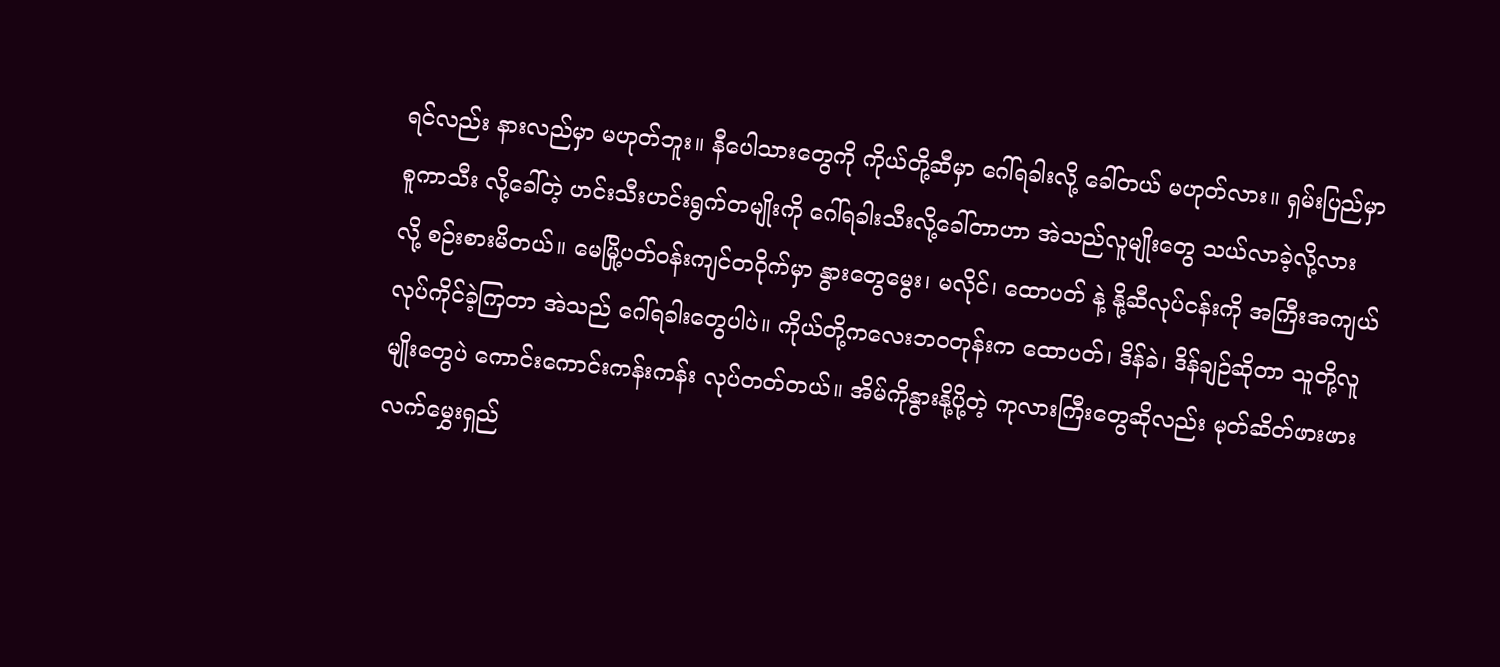ရင်လည်း နားလည်မှာ မဟုတ်ဘူး။ နီပေါသားတွေကို ကိုယ်တို့ဆီမှာ ဂေါ်ရခါးလို့ ခေါ်တယ် မဟုတ်လား။ ရှမ်းပြည်မှာ စူကာသီး လို့ခေါ်တဲ့ ဟင်းသီးဟင်းရွက်တမျိုးကို ဂေါ်ရခါးသီးလို့ခေါ်တာဟာ အဲသည်လူမျိုးတွေ သယ်လာခဲ့လို့လား လို့ စဉ်းစားမိတယ်။ မေမြို့ပတ်ဝန်းကျင်တဝိုက်မှာ နွားတွေမွေး၊ မလိုင်၊ ထောပတ် နဲ့ နို့ဆီလုပ်ငန်းကို အကြီးအကျယ်လုပ်ကိုင်ခဲ့ကြတာ အဲသည် ဂေါ်ရခါးတွေပါပဲ။ ကိုယ်တို့ကလေးဘဝတုန်းက ထောပတ်၊ ဒိန်ခဲ၊ ဒိန်ချဉ်ဆိုတာ သူတို့လူမျိုးတွေပဲ ကောင်းကောင်းကန်းကန်း လုပ်တတ်တယ်။ အိမ်ကိုနွားနို့ပို့တဲ့ ကုလားကြီးတွေဆိုလည်း မုတ်ဆိတ်ဖားဖား လက်မွှေးရှည်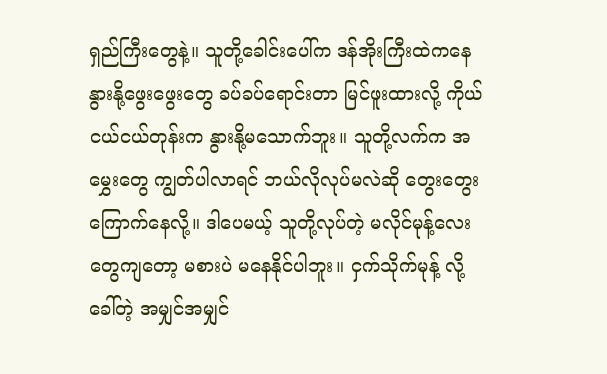ရှည်ကြီးတွေနဲ့။ သူတို့ခေါင်းပေါ်က ဒန်အိုးကြီးထဲကနေ နွားနို့ဖွေးဖွေးတွေ ခပ်ခပ်ရောင်းတာ မြင်ဖူးထားလို့ ကိုယ်ငယ်ငယ်တုန်းက နွားနို့မသောက်ဘူး။ သူတို့လက်က အမွှေးတွေ ကျွတ်ပါလာရင် ဘယ်လိုလုပ်မလဲဆို တွေးတွေးကြောက်နေလို့။ ဒါပေမယ့် သူတို့လုပ်တဲ့ မလိုင်မုန့်လေးတွေကျတော့ မစားပဲ မနေနိုင်ပါဘူး။ ငှက်သိုက်မုန့် လို့ခေါ်တဲ့ အမျှင်အမျှင်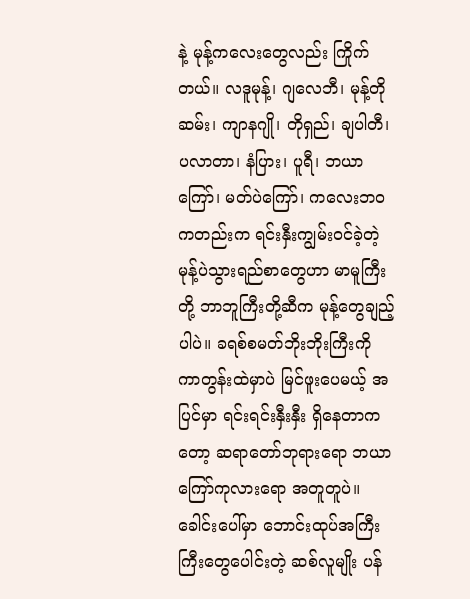နဲ့ မုန့်ကလေးတွေလည်း ကြိုက်တယ်။ လဒူမုန့်၊ ဂျလေဘီ၊ မုန့်တိုဆမ်း၊ ကျာနဂျို၊ တိုရှည်၊ ချပါတီ၊ ပလာတာ၊ နံပြား၊ ပူရီ၊ ဘယာကြော်၊ မတ်ပဲကြော်၊ ကလေးဘဝကတည်းက ရင်းနှီးကျွမ်းဝင်ခဲ့တဲ့ မုန့်ပဲသွားရည်စာတွေဟာ မာမူကြီးတို့ ဘာဘူကြီးတို့ဆီက မုန့်တွေချည့်ပါပဲ။ ခရစ်စမတ်ဘိုးဘိုးကြီးကို ကာတွန်းထဲမှာပဲ မြင်ဖူးပေမယ့် အပြင်မှာ ရင်းရင်းနှီးနှီး ရှိနေတာကတော့ ဆရာတော်ဘုရားရော ဘယာကြော်ကုလားရော အတူတူပဲ။
ခေါင်းပေါ်မှာ ဘောင်းထုပ်အကြီးကြီးတွေပေါင်းတဲ့ ဆစ်လူမျိုး ပန်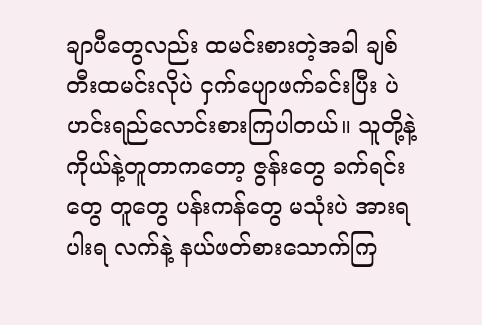ချာပီတွေလည်း ထမင်းစားတဲ့အခါ ချစ်တီးထမင်းလိုပဲ ငှက်ပျောဖက်ခင်းပြီး ပဲဟင်းရည်လောင်းစားကြပါတယ်။ သူတို့နဲ့ ကိုယ်နဲ့တူတာကတော့ ဇွန်းတွေ ခက်ရင်းတွေ တူတွေ ပန်းကန်တွေ မသုံးပဲ အားရပါးရ လက်နဲ့ နယ်ဖတ်စားသောက်ကြ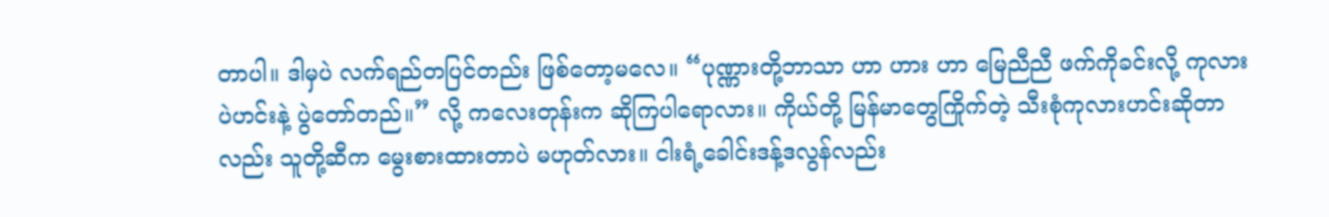တာပါ။ ဒါမှပဲ လက်ရည်တပြင်တည်း ဖြစ်တော့မလေ။ “ပုဏ္ဏားတို့ဘာသာ ဟာ ဟား ဟာ မြေညီညီ ဖက်ကိုခင်းလို့ ကုလားပဲဟင်းနဲ့ ပွဲတော်တည်။” လို့ ကလေးတုန်းက ဆိုကြပါရောလား။ ကိုယ်တို့ မြန်မာတွေကြိုက်တဲ့ သီးစုံကုလားဟင်းဆိုတာလည်း သူတို့ဆီက မွေးစားထားတာပဲ မဟုတ်လား။ ငါးရံ့ခေါင်းဒန့်ဒလွန်လည်း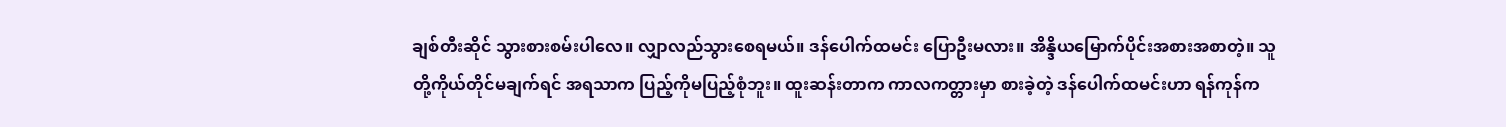ချစ်တီးဆိုင် သွားစားစမ်းပါလေ။ လျှာလည်သွားစေရမယ်။ ဒန်ပေါက်ထမင်း ပြောဦးမလား။ အိန္ဒိယမြောက်ပိုင်းအစားအစာတဲ့။ သူတို့ကိုယ်တိုင်မချက်ရင် အရသာက ပြည့်ကိုမပြည့်စုံဘူး။ ထူးဆန်းတာက ကာလကတ္တားမှာ စားခဲ့တဲ့ ဒန်ပေါက်ထမင်းဟာ ရန်ကုန်က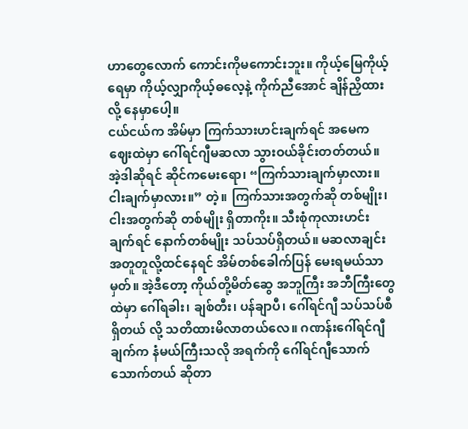ဟာတွေလောက် ကောင်းကိုမကောင်းဘူး။ ကိုယ့်မြေကိုယ့်ရေမှာ ကိုယ့်လျှာကိုယ့်ဓလေ့နဲ့ ကိုက်ညီအောင် ချိန်ညှိထားလို့ နေမှာပေါ့။
ငယ်ငယ်က အိမ်မှာ ကြက်သားဟင်းချက်ရင် အမေက ဈေးထဲမှာ ဂေါ်ရင်ဂျီမဆလာ သွားဝယ်ခိုင်းတတ်တယ်။ အဲ့ဒါဆိုရင် ဆိုင်ကမေးရော၊ “ကြက်သားချက်မှာလား။ ငါးချက်မှာလား။” တဲ့။ ကြက်သားအတွက်ဆို တစ်မျိုး၊ ငါးအတွက်ဆို တစ်မျိုး ရှိတာကိုး။ သီးစုံကုလားဟင်းချက်ရင် နောက်တစ်မျိုး သပ်သပ်ရှိတယ်။ မဆလာချင်းအတူတူလို့ထင်နေရင် အိမ်တစ်ခေါက်ပြန် မေးရမယ်သာမှတ်။ အဲ့ဒီတော့ ကိုယ်တို့မိတ်ဆွေ အဘူကြီး အဘီကြီးတွေထဲမှာ ဂေါ်ရခါး၊ ချစ်တီး၊ ပန်ချာပီ၊ ဂေါ်ရင်ဂျီ သပ်သပ်စီ ရှိတယ် လို့ သတိထားမိလာတယ်လေ။ ဂဏန်းဂေါ်ရင်ဂျီချက်က နံမယ်ကြီးသလို အရက်ကို ဂေါ်ရင်ဂျီသောက်သောက်တယ် ဆိုတာ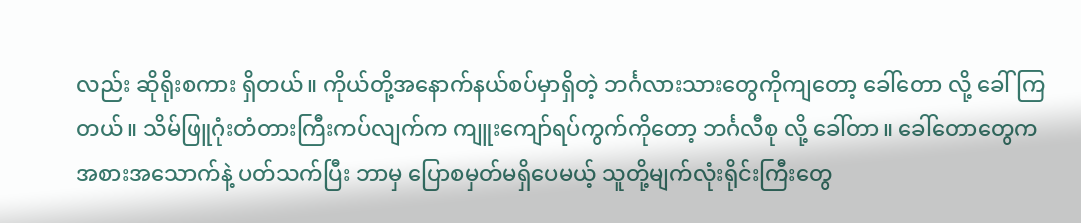လည်း ဆိုရိုးစကား ရှိတယ်။ ကိုယ်တို့အနောက်နယ်စပ်မှာရှိတဲ့ ဘင်္ဂလားသားတွေကိုကျတော့ ခေါ်တော လို့ ခေါ်ကြတယ်။ သိမ်ဖြူဂုံးတံတားကြီးကပ်လျက်က ကျူးကျော်ရပ်ကွက်ကိုတော့ ဘင်္ဂလီစု လို့ ခေါ်တာ။ ခေါ်တောတွေက အစားအသောက်နဲ့ ပတ်သက်ပြီး ဘာမှ ပြောစမှတ်မရှိပေမယ့် သူတို့မျက်လုံးရိုင်းကြီးတွေ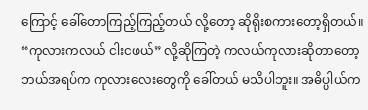ကြောင့် ခေါ်တောကြည့်ကြည့်တယ် လို့တော့ ဆိုရိုးစကားတော့ရှိတယ်။ “ကုလားကလယ် ငါးငဖယ်” လို့ဆိုကြတဲ့ ကလယ်ကုလားဆိုတာတော့ ဘယ်အရပ်က ကုလားလေးတွေကို ခေါ်တယ် မသိပါဘူး။ အဓိပ္ပါယ်က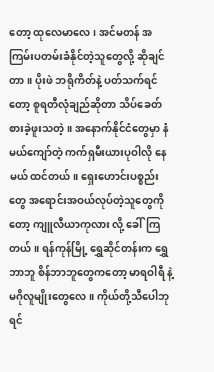တော့ ထုလေမာလေ၊ အင်မတန် အကြမ်းပတမ်းခံနိုင်တဲ့သူတွေလို့ ဆိုချင်တာ။ ပိုးဖဲ ဘရိုကိတ်နဲ့ ပတ်သက်ရင်တော့ စူရတီလုံချည်ဆိုတာ သိပ်ခေတ်စားခဲ့ဖူးသတဲ့။ အနောက်နိုင်ငံတွေမှာ နံမယ်ကျော်တဲ့ ကက်ရှမီးယားပုဝါလို နေမယ် ထင်တယ်။ ရှေးဟောင်းပစ္စည်းတွေ အရောင်းအဝယ်လုပ်တဲ့သူတွေကိုတော့ ကျူလီယာကုလား လို့ ခေါ်ကြတယ်။ ရန်ကုန်မြို့ ရွှေဆိုင်တန်းက ရွှေဘာဘူ စိန်ဘာဘူတွေကတော့ မာရဝါရီ နဲ့ မဂိုလူမျိုးတွေလေ။ ကိုယ်တို့သီပေါဘုရင်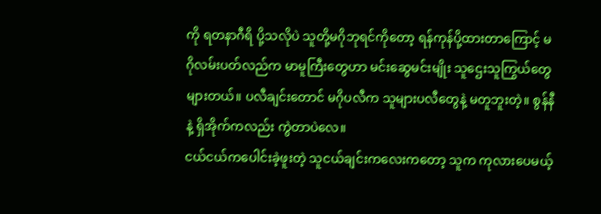ကို ရတနာဂီရိ ပို့သလိုပဲ သူတို့မဂိုဘုရင်ကိုတော့ ရန်ကုန်ပို့ထားတာကြောင့် မဂိုလမ်းပတ်လည်က မာမူကြီးတွေဟာ မင်းဆွေမင်းမျိုး သူဌေးသူကြွယ်တွေ များတယ်။ ပလီချင်းတောင် မဂိုပလီက သူများပလီတွေနဲ့ မတူဘူးတဲ့။ စွန်နီ နဲ့ ရှိအိုက်ကလည်း ကွဲတာပဲလေ။
ငယ်ငယ်ကပေါင်းခဲ့ဖူးတဲ့ သူငယ်ချင်းကလေးကတော့ သူက ကုလားပေမယ့်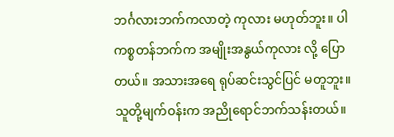ဘင်္ဂလားဘက်ကလာတဲ့ ကုလား မဟုတ်ဘူး။ ပါကစ္စတန်ဘက်က အမျိုးအနွယ်ကုလား လို့ ပြောတယ်။ အသားအရေ ရုပ်ဆင်းသွင်ပြင် မတူဘူး။ သူတို့မျက်ဝန်းက အညိုရောင်ဘက်သန်းတယ်။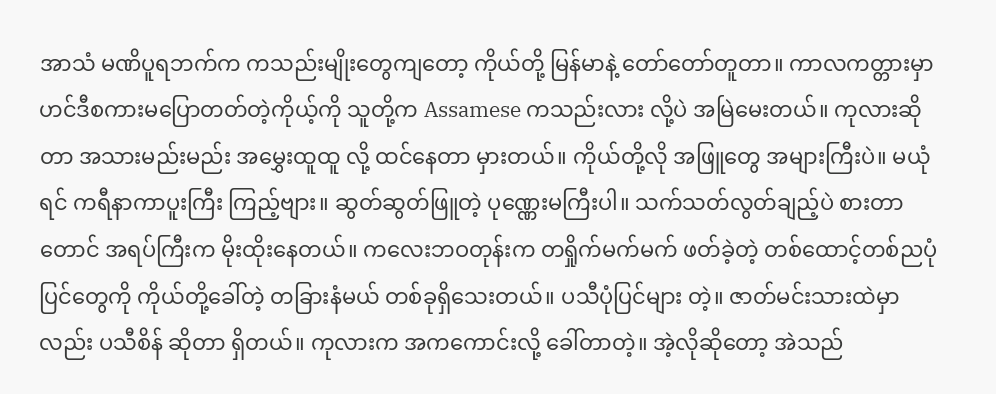အာသံ မဏိပူရဘက်က ကသည်းမျိုးတွေကျတော့ ကိုယ်တို့ မြန်မာနဲ့ တော်တော်တူတာ။ ကာလကတ္တားမှာ ဟင်ဒီစကားမပြောတတ်တဲ့ကိုယ့်ကို သူတို့က Assamese ကသည်းလား လို့ပဲ အမြဲမေးတယ်။ ကုလားဆိုတာ အသားမည်းမည်း အမွှေးထူထူ လို့ ထင်နေတာ မှားတယ်။ ကိုယ်တို့လို အဖြူတွေ အများကြီးပဲ။ မယုံရင် ကရီနာကာပူးကြီး ကြည့်ဗျား။ ဆွတ်ဆွတ်ဖြူတဲ့ ပုဏ္ဏေးမကြီးပါ။ သက်သတ်လွတ်ချည့်ပဲ စားတာတောင် အရပ်ကြီးက မိုးထိုးနေတယ်။ ကလေးဘဝတုန်းက တရှိုက်မက်မက် ဖတ်ခဲ့တဲ့ တစ်ထောင့်တစ်ညပုံပြင်တွေကို ကိုယ်တို့ခေါ်တဲ့ တခြားနံမယ် တစ်ခုရှိသေးတယ်။ ပသီပုံပြင်များ တဲ့။ ဇာတ်မင်းသားထဲမှာလည်း ပသီစိန် ဆိုတာ ရှိတယ်။ ကုလားက အကကောင်းလို့ ခေါ်တာတဲ့။ အဲ့လိုဆိုတော့ အဲသည်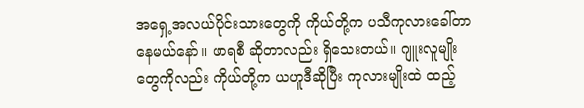အရှေ့အလယ်ပိုင်းသားတွေကို ကိုယ်တို့က ပသီကုလားခေါ်တာနေမယ်နော်။ ဖာရစီ ဆိုတာလည်း ရှိသေးတယ်။ ဂျူးလူမျိုးတွေကိုလည်း ကိုယ်တို့က ယဟူဒီဆိုပြီး ကုလားမျိုးထဲ ထည့်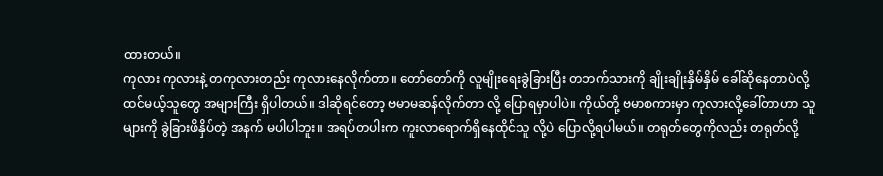ထားတယ်။
ကုလား ကုလားနဲ့ တကုလားတည်း ကုလားနေလိုက်တာ။ တော်တော်ကို လူမျိုးရေးခွဲခြားပြီး တဘက်သားကို ချိုးချိုးနှိမ်နှိမ် ခေါ်ဆိုနေတာပဲလို့ ထင်မယ့်သူတွေ အများကြီး ရှိပါတယ်။ ဒါဆိုရင်တော့ ဗမာမဆန်လိုက်တာ လို့ ပြောရမှာပါပဲ။ ကိုယ်တို့ ဗမာစကားမှာ ကုလားလို့ခေါ်တာဟာ သူများကို ခွဲခြားဖိနှိပ်တဲ့ အနက် မပါပါဘူး။ အရပ်တပါးက ကူးလာရောက်ရှိနေထိုင်သူ လို့ပဲ ပြောလို့ရပါမယ်။ တရုတ်တွေကိုလည်း တရုတ်လို့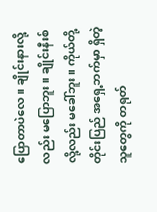ပြောတာပဲလေ။ ချိုင်းနားလို့လည်း မပြောဘူး။ ချိုင်းနီးစ်လို့လည်း မခေါ်ဘူး။ ကိုယ်တို့တိုင်းပြည် အရှေ့ဘက်မှာ ရှိတဲ့သူတွေကို တရုတ်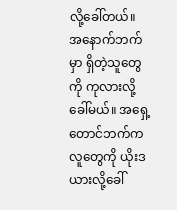လို့ခေါ်တယ်။ အနောက်ဘက်မှာ ရှိတဲ့သူတွေကို ကုလားလို့ခေါ်မယ်။ အရှေ့တောင်ဘက်ကလူတွေကို ယိုးဒယားလို့ခေါ်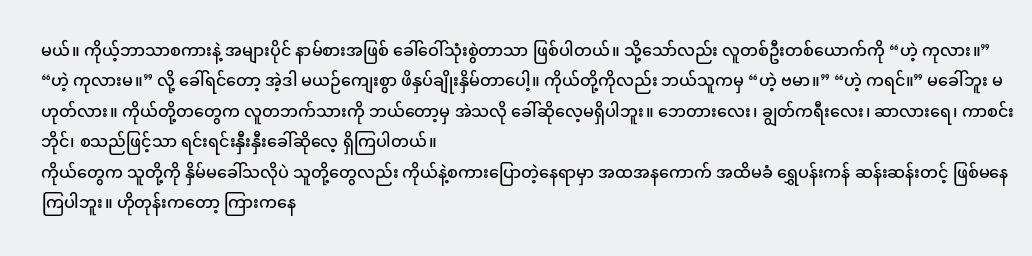မယ်။ ကိုယ့်ဘာသာစကားနဲ့ အများပိုင် နာမ်စားအဖြစ် ခေါ်ဝေါ်သုံးစွဲတာသာ ဖြစ်ပါတယ်။ သို့သော်လည်း လူတစ်ဦးတစ်ယောက်ကို “ဟဲ့ ကုလား။” “ဟဲ့ ကုလားမ။” လို့ ခေါ်ရင်တော့ အဲ့ဒါ မယဉ်ကျေးစွာ ဖိနှပ်ချိုးနှိမ်တာပေါ့။ ကိုယ်တို့ကိုလည်း ဘယ်သူကမှ “ဟဲ့ ဗမာ။” “ဟဲ့ ကရင်။” မခေါ်ဘူး မဟုတ်လား။ ကိုယ်တို့တတွေက လူတဘက်သားကို ဘယ်တော့မှ အဲသလို ခေါ်ဆိုလေ့မရှိပါဘူး။ ဘေတားလေး၊ ချွတ်ကရီးလေး၊ ဆာလားရေ၊ ကာစင်းဘိုင်၊ စသည်ဖြင့်သာ ရင်းရင်းနှီးနှီးခေါ်ဆိုလေ့ ရှိကြပါတယ်။
ကိုယ်တွေက သူတို့ကို နှိမ်မခေါ်သလိုပဲ သူတို့တွေလည်း ကိုယ်နဲ့စကားပြောတဲ့နေရာမှာ အထအနကောက် အထိမခံ ရွှေပန်းကန် ဆန်းဆန်းတင့် ဖြစ်မနေကြပါဘူး။ ဟိုတုန်းကတော့ ကြားကနေ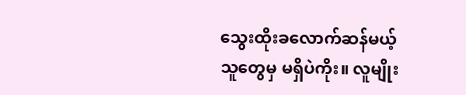သွေးထိုးခလောက်ဆန်မယ့်သူတွေမှ မရှိပဲကိုး။ လူမျိုး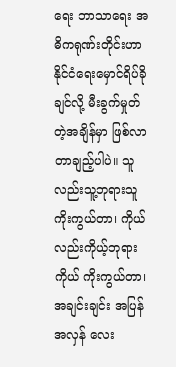ရေး ဘာသာရေး အဓိကရုဏ်းတိုင်းဟာ နိုင်ငံရေးမှောင်ရိပ်ခိုချင်လို့ မီးခွက်မှုတ်တဲ့အချိန်မှာ ဖြစ်လာတာချည့်ပါပဲ။ သူလည်းသူ့ဘုရားသူ ကိုးကွယ်တာ၊ ကိုယ်လည်းကိုယ့်ဘုရားကိုယ် ကိုးကွယ်တာ၊ အချင်းချင်း အပြန်အလှန် လေး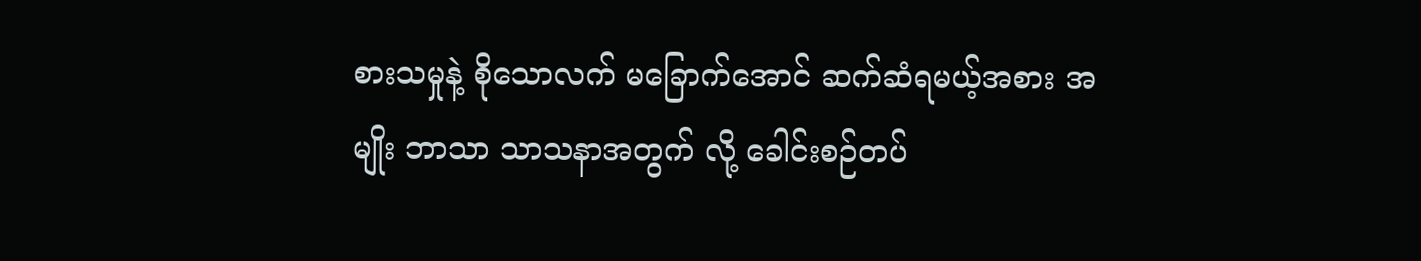စားသမှုနဲ့ စိုသောလက် မခြောက်အောင် ဆက်ဆံရမယ့်အစား အမျိုး ဘာသာ သာသနာအတွက် လို့ ခေါင်းစဉ်တပ်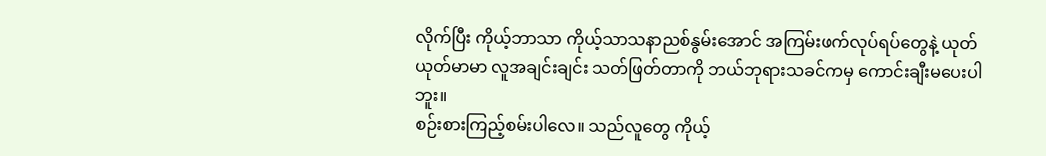လိုက်ပြီး ကိုယ့်ဘာသာ ကိုယ့်သာသနာညစ်နွမ်းအောင် အကြမ်းဖက်လုပ်ရပ်တွေနဲ့ ယုတ်ယုတ်မာမာ လူအချင်းချင်း သတ်ဖြတ်တာကို ဘယ်ဘုရားသခင်ကမှ ကောင်းချီးမပေးပါဘူး။
စဉ်းစားကြည့်စမ်းပါလေ။ သည်လူတွေ ကိုယ့်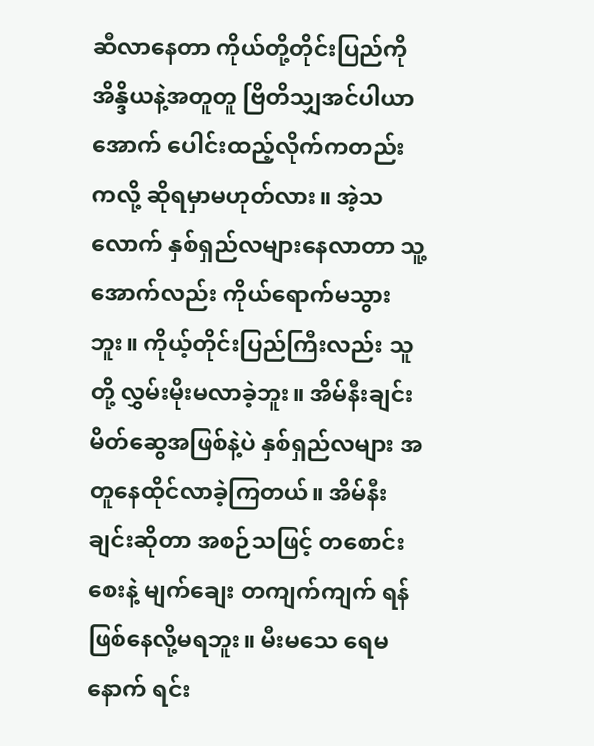ဆီလာနေတာ ကိုယ်တို့တိုင်းပြည်ကို အိန္ဒိယနဲ့အတူတူ ဗြိတိသျှအင်ပါယာအောက် ပေါင်းထည့်လိုက်ကတည်းကလို့ ဆိုရမှာမဟုတ်လား။ အဲ့သလောက် နှစ်ရှည်လများနေလာတာ သူ့အောက်လည်း ကိုယ်ရောက်မသွားဘူး။ ကိုယ့်တိုင်းပြည်ကြီးလည်း သူတို့ လွှမ်းမိုးမလာခဲ့ဘူး။ အိမ်နီးချင်းမိတ်ဆွေအဖြစ်နဲ့ပဲ နှစ်ရှည်လများ အတူနေထိုင်လာခဲ့ကြတယ်။ အိမ်နီးချင်းဆိုတာ အစဉ်သဖြင့် တစောင်းစေးနဲ့ မျက်ချေး တကျက်ကျက် ရန်ဖြစ်နေလို့မရဘူး။ မီးမသေ ရေမနောက် ရင်း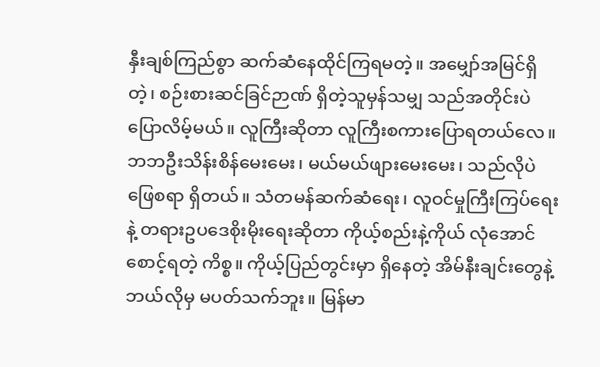နှီးချစ်ကြည်စွာ ဆက်ဆံနေထိုင်ကြရမတဲ့။ အမျှော်အမြင်ရှိတဲ့၊ စဉ်းစားဆင်ခြင်ဉာဏ် ရှိတဲ့သူမှန်သမျှ သည်အတိုင်းပဲ ပြောလိမ့်မယ်။ လူကြီးဆိုတာ လူကြီးစကားပြောရတယ်လေ။ ဘဘဦးသိန်းစိန်မေးမေး၊ မယ်မယ်ဖျားမေးမေး၊ သည်လိုပဲ ဖြေစရာ ရှိတယ်။ သံတမန်ဆက်ဆံရေး၊ လူဝင်မှုကြီးကြပ်ရေး နဲ့ တရားဥပဒေစိုးမိုးရေးဆိုတာ ကိုယ့်စည်းနဲ့ကိုယ် လုံအောင်စောင့်ရတဲ့ ကိစ္စ။ ကိုယ့်ပြည်တွင်းမှာ ရှိနေတဲ့ အိမ်နီးချင်းတွေနဲ့ ဘယ်လိုမှ မပတ်သက်ဘူး။ မြန်မာ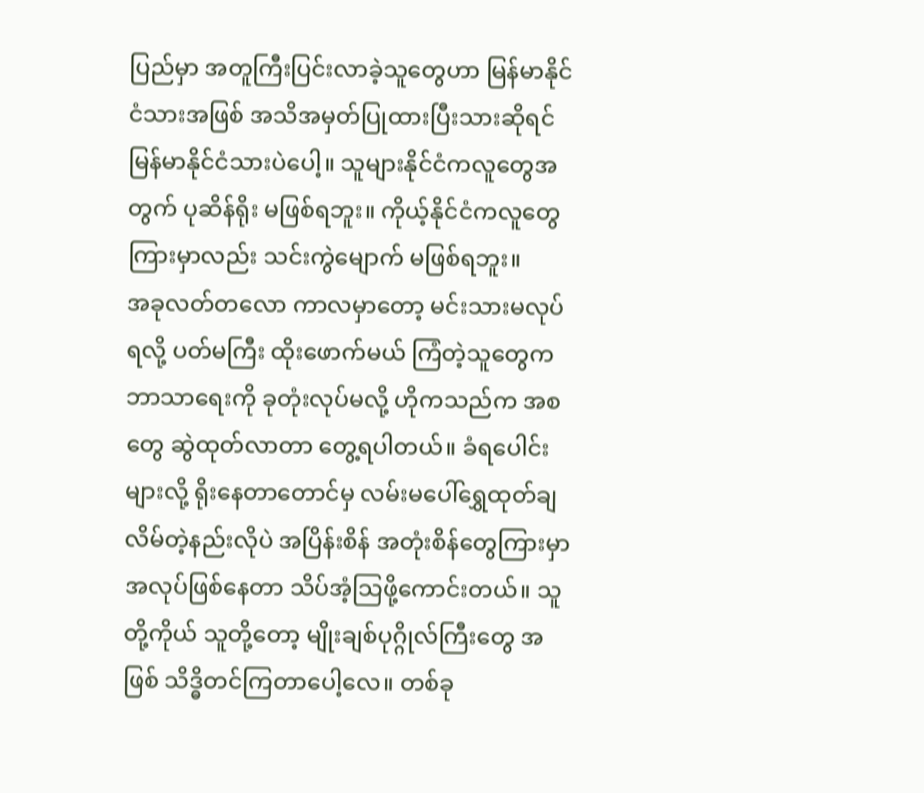ပြည်မှာ အတူကြီးပြင်းလာခဲ့သူတွေဟာ မြန်မာနိုင်ငံသားအဖြစ် အသိအမှတ်ပြုထားပြီးသားဆိုရင် မြန်မာနိုင်ငံသားပဲပေါ့။ သူများနိုင်ငံကလူတွေအတွက် ပုဆိန်ရိုး မဖြစ်ရဘူး။ ကိုယ့်နိုင်ငံကလူတွေကြားမှာလည်း သင်းကွဲမျောက် မဖြစ်ရဘူး။
အခုလတ်တလော ကာလမှာတော့ မင်းသားမလုပ်ရလို့ ပတ်မကြီး ထိုးဖောက်မယ် ကြံတဲ့သူတွေက ဘာသာရေးကို ခုတုံးလုပ်မလို့ ဟိုကသည်က အစတွေ ဆွဲထုတ်လာတာ တွေ့ရပါတယ်။ ခံရပေါင်းများလို့ ရိုးနေတာတောင်မှ လမ်းမပေါ်ရွှေထုတ်ချလိမ်တဲ့နည်းလိုပဲ အပြိန်းစိန် အတုံးစိန်တွေကြားမှာ အလုပ်ဖြစ်နေတာ သိပ်အံ့သြဖို့ကောင်းတယ်။ သူတို့ကိုယ် သူတို့တော့ မျိုးချစ်ပုဂ္ဂိုလ်ကြီးတွေ အဖြစ် သိဒ္ဓိတင်ကြတာပေါ့လေ။ တစ်ခု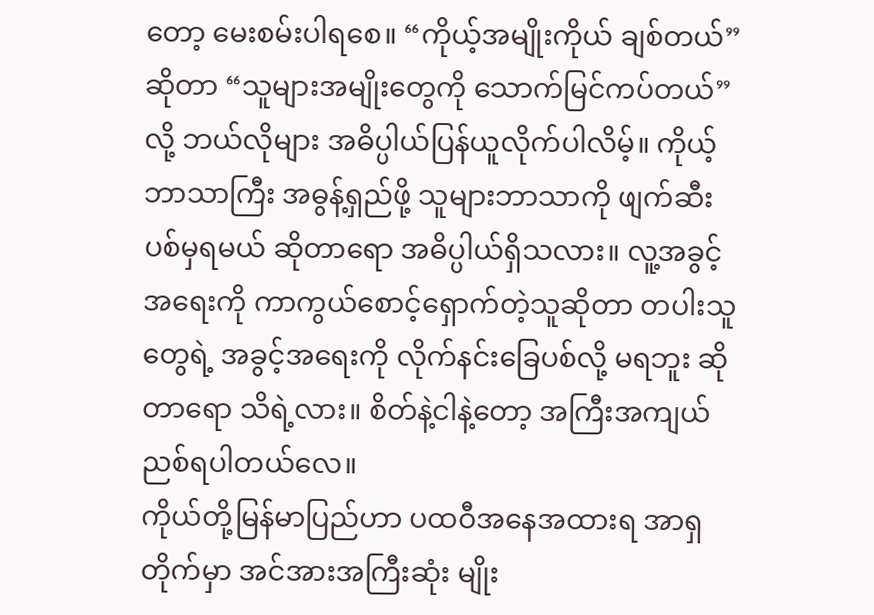တော့ မေးစမ်းပါရစေ။ “ကိုယ့်အမျိုးကိုယ် ချစ်တယ်” ဆိုတာ “သူများအမျိုးတွေကို သောက်မြင်ကပ်တယ်” လို့ ဘယ်လိုများ အဓိပ္ပါယ်ပြန်ယူလိုက်ပါလိမ့်။ ကိုယ့်ဘာသာကြီး အဓွန့်ရှည်ဖို့ သူများဘာသာကို ဖျက်ဆီးပစ်မှရမယ် ဆိုတာရော အဓိပ္ပါယ်ရှိသလား။ လူ့အခွင့်အရေးကို ကာကွယ်စောင့်ရှောက်တဲ့သူဆိုတာ တပါးသူတွေရဲ့ အခွင့်အရေးကို လိုက်နင်းခြေပစ်လို့ မရဘူး ဆိုတာရော သိရဲ့လား။ စိတ်နဲ့ငါနဲ့တော့ အကြီးအကျယ် ညစ်ရပါတယ်လေ။
ကိုယ်တို့မြန်မာပြည်ဟာ ပထဝီအနေအထားရ အာရှတိုက်မှာ အင်အားအကြီးဆုံး မျိုး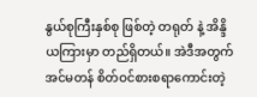နွယ်စုကြီးနှစ်စု ဖြစ်တဲ့ တရုတ် နဲ့ အိန္ဒိယကြားမှာ တည်ရှိတယ်။ အဲဒီအတွက် အင်မတန် စိတ်ဝင်စားစရာကောင်းတဲ့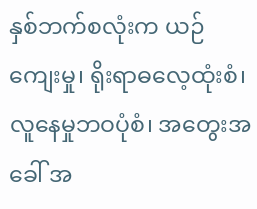နှစ်ဘက်စလုံးက ယဉ်ကျေးမှု၊ ရိုးရာဓလေ့ထုံးစံ၊ လူနေမှုဘဝပုံစံ၊ အတွေးအခေါ် အ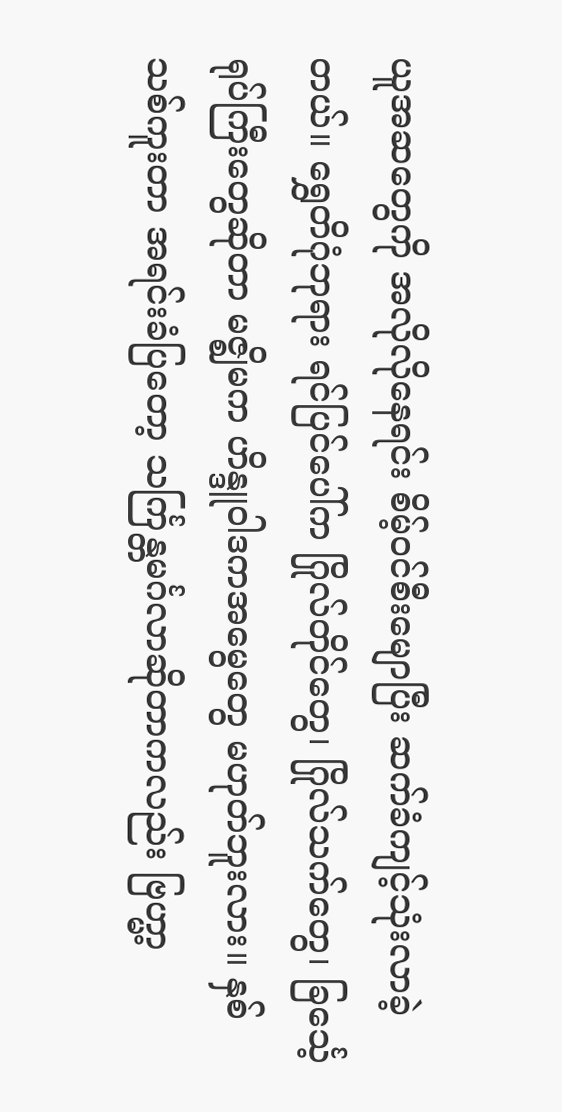ယူအဆတွေကို အလိုလိုနေရင်း စိမ့်ဝင်စီးမျောပြီး ဆက်ခံကျင့်သုံးလာခဲ့တယ်။ ရွှေတိဂုံဘုရား ရင်ပြင်ပေါ်က ဂြိုလ်တိုင်တွေ၊ ဂြိုလ်သက်တွေ၊ ခြင်္သေ့ရုပ်ကြီးတွေဆိုတာ မဇ္ဈိမက ဟိန္ဒူဝါဒကအမွေတွေ မဟုတ်ဘူးလား။ နှစ်သစ်ကူးတာ အရင်းခံပြတော့ သင်္ကြန္တမင်္ဂလာဆိုတာကလည်း ဗြဟ္မာ့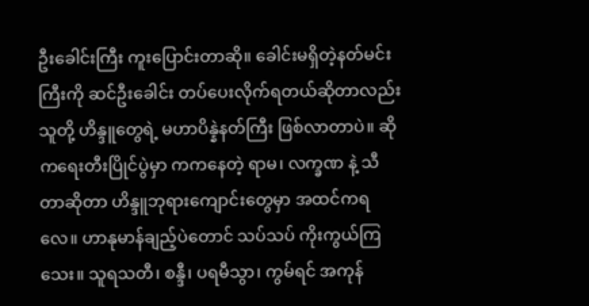ဦးခေါင်းကြီး ကူးပြောင်းတာဆို။ ခေါင်းမရှိတဲ့နတ်မင်းကြီးကို ဆင်ဦးခေါင်း တပ်ပေးလိုက်ရတယ်ဆိုတာလည်း သူတို့ ဟိန္ဒူတွေရဲ့ မဟာပိန္နဲနတ်ကြီး ဖြစ်လာတာပဲ။ ဆိုကရေးတီးပြိုင်ပွဲမှာ ကကနေတဲ့ ရာမ၊ လက္ခဏ နဲ့ သီတာဆိုတာ ဟိန္ဒူဘုရားကျောင်းတွေမှာ အထင်ကရလေ။ ဟာနုမာန်ချည့်ပဲတောင် သပ်သပ် ကိုးကွယ်ကြသေး။ သူရသတီ၊ စန္ဒီ၊ ပရမီသွာ၊ ကွမ်ရင် အကုန်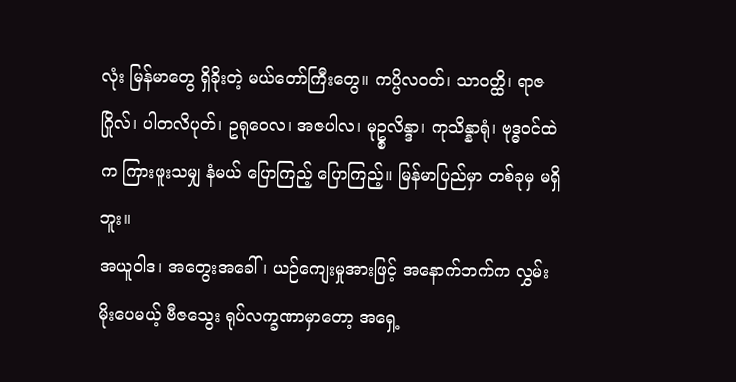လုံး မြန်မာတွေ ရှိခိုးတဲ့ မယ်တော်ကြီးတွေ။ ကပ္ပိလဝတ်၊ သာဝတ္ထိ၊ ရာဇဂြိုလ်၊ ပါတလိပုတ်၊ ဥရုဝေလ၊ အဇပါလ၊ မုဥ္စလိန္ဒာ၊ ကုသိန္နာရုံ၊ ဗုဒ္ဓဝင်ထဲက ကြားဖူးသမျှ နံမယ် ပြောကြည့် ပြောကြည့်။ မြန်မာပြည်မှာ တစ်ခုမှ မရှိဘူး။
အယူဝါဒ၊ အတွေးအခေါ်၊ ယဉ်ကျေးမှုအားဖြင့် အနောက်ဘက်က လွှမ်းမိုးပေမယ့် ဗီဇသွေး ရုပ်လက္ခဏာမှာတော့ အရှေ့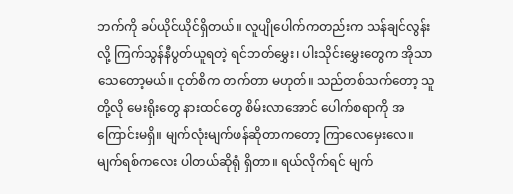ဘက်ကို ခပ်ယိုင်ယိုင်ရှိတယ်။ လူပျိုပေါက်ကတည်းက သန်ချင်လွန်းလို့ ကြက်သွန်နီပွတ်ယူရတဲ့ ရင်ဘတ်မွှေး၊ ပါးသိုင်းမွှေးတွေက အိုသာသေတော့မယ်။ ငုတ်စိက တက်တာ မဟုတ်။ သည်တစ်သက်တော့ သူတို့လို မေးရိုးတွေ နားထင်တွေ စိမ်းလာအောင် ပေါက်စရာကို အကြောင်းမရှိ။ မျက်လုံးမျက်ဖန်ဆိုတာကတော့ ကြာလေမှေးလေ။ မျက်ရစ်ကလေး ပါတယ်ဆိုရုံ ရှိတာ။ ရယ်လိုက်ရင် မျက်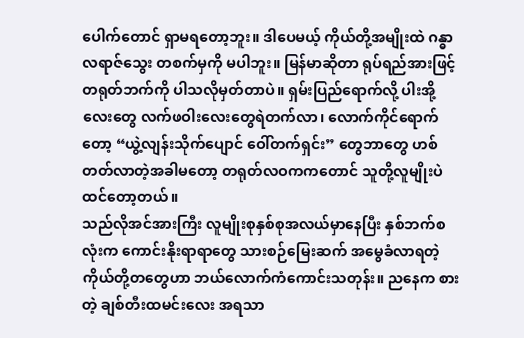ပေါက်တောင် ရှာမရတော့ဘူး။ ဒါပေမယ့် ကိုယ်တို့အမျိုးထဲ ဂန္ဓာလရာဇ်သွေး တစက်မှကို မပါဘူး။ မြန်မာဆိုတာ ရုပ်ရည်အားဖြင့် တရုတ်ဘက်ကို ပါသလိုမှတ်တာပဲ။ ရှမ်းပြည်ရောက်လို့ ပါးအို့လေးတွေ လက်ဖဝါးလေးတွေရဲတက်လာ၊ လောက်ကိုင်ရောက်တော့ “ယွဲ့လျန်းသိုက်ပျောင် ဝေါ်တက်ရှင်း” တွေဘာတွေ ဟစ်တတ်လာတဲ့အခါမတော့ တရုတ်လဝကကတောင် သူတို့လူမျိုးပဲ ထင်တော့တယ်။
သည်လိုအင်အားကြီး လူမျိုးစုနှစ်စုအလယ်မှာနေပြီး နှစ်ဘက်စလုံးက ကောင်းနိုးရာရာတွေ သားစဉ်မြေးဆက် အမွေခံလာရတဲ့ ကိုယ်တို့တတွေဟာ ဘယ်လောက်ကံကောင်းသတုန်း။ ညနေက စားတဲ့ ချစ်တီးထမင်းလေး အရသာ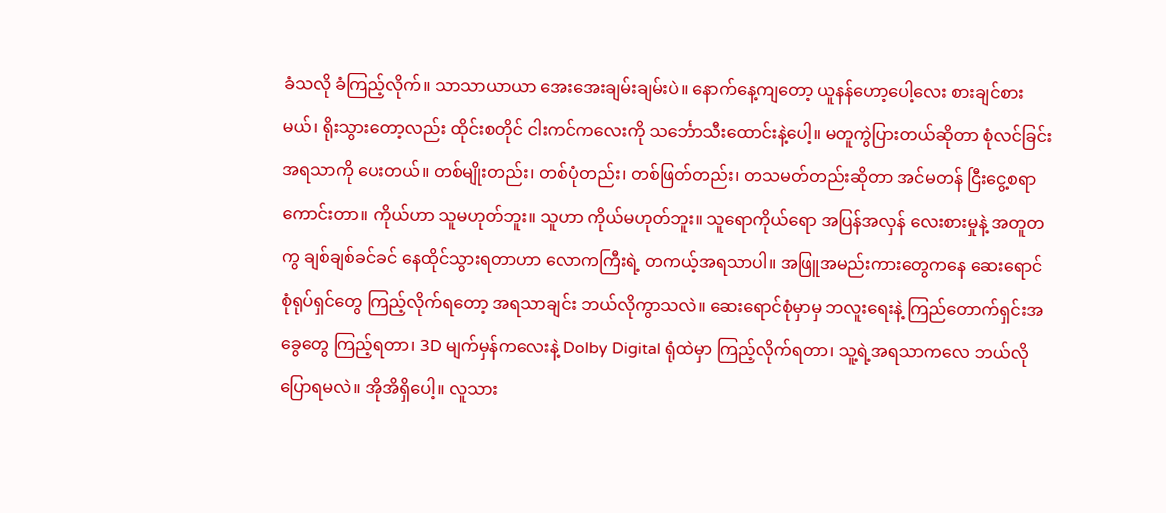ခံသလို ခံကြည့်လိုက်။ သာသာယာယာ အေးအေးချမ်းချမ်းပဲ။ နောက်နေ့ကျတော့ ယူနန်ဟော့ပေါ့လေး စားချင်စားမယ်၊ ရိုးသွားတော့လည်း ထိုင်းစတိုင် ငါးကင်ကလေးကို သင်္ဘောသီးထောင်းနဲ့ပေါ့။ မတူကွဲပြားတယ်ဆိုတာ စုံလင်ခြင်း အရသာကို ပေးတယ်။ တစ်မျိုးတည်း၊ တစ်ပုံတည်း၊ တစ်ဖြတ်တည်း၊ တသမတ်တည်းဆိုတာ အင်မတန် ငြီးငွေ့စရာကောင်းတာ။ ကိုယ်ဟာ သူမဟုတ်ဘူး။ သူဟာ ကိုယ်မဟုတ်ဘူး။ သူရောကိုယ်ရော အပြန်အလှန် လေးစားမှုနဲ့ အတူတကွ ချစ်ချစ်ခင်ခင် နေထိုင်သွားရတာဟာ လောကကြီးရဲ့ တကယ့်အရသာပါ။ အဖြူအမည်းကားတွေကနေ ဆေးရောင်စုံရုပ်ရှင်တွေ ကြည့်လိုက်ရတော့ အရသာချင်း ဘယ်လိုကွာသလဲ။ ဆေးရောင်စုံမှာမှ ဘလူးရေးနဲ့ ကြည်တောက်ရှင်းအခွေတွေ ကြည့်ရတာ၊ 3D မျက်မှန်ကလေးနဲ့ Dolby Digital ရုံထဲမှာ ကြည့်လိုက်ရတာ၊ သူ့ရဲ့အရသာကလေ ဘယ်လိုပြောရမလဲ။ အိုအိရှိပေါ့။ လူသား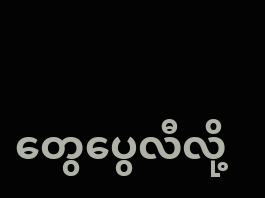တွေပွေလီလို့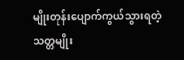မျိုးတုန်းပျောက်ကွယ်သွားရတဲ့ သတ္တမျိုး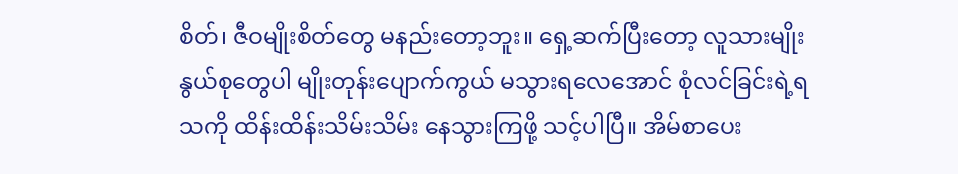စိတ်၊ ဇီဝမျိုးစိတ်တွေ မနည်းတော့ဘူး။ ရှေ့ဆက်ပြီးတော့ လူသားမျိုးနွယ်စုတွေပါ မျိုးတုန်းပျောက်ကွယ် မသွားရလေအောင် စုံလင်ခြင်းရဲ့ရသကို ထိန်းထိန်းသိမ်းသိမ်း နေသွားကြဖို့ သင့်ပါပြီ။ အိမ်စာပေး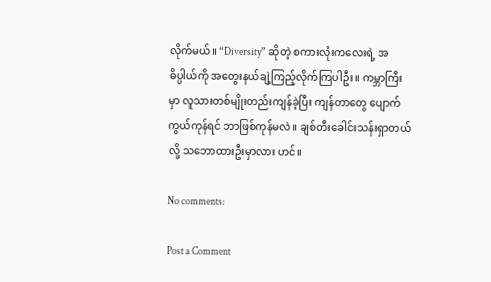လိုက်မယ်။ “Diversity” ဆိုတဲ့ စကားလုံးကလေးရဲ့ အဓိပ္ပါယ်ကို အတွေးနယ်ချဲ့ကြည့်လိုက်ကြပါဦး။ ကမ္ဘာကြီးမှာ လူသားတစ်မျိုးတည်းကျန်ခဲ့ပြီး ကျန်တာတွေ ပျောက်ကွယ်ကုန်ရင် ဘာဖြစ်ကုန်မလဲ။ ချစ်တီးခေါင်းသန်းရှာတယ်လို့ သဘောထားဦးမှာလား ဟင်။

No comments:

Post a Comment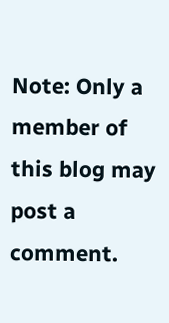Note: Only a member of this blog may post a comment.